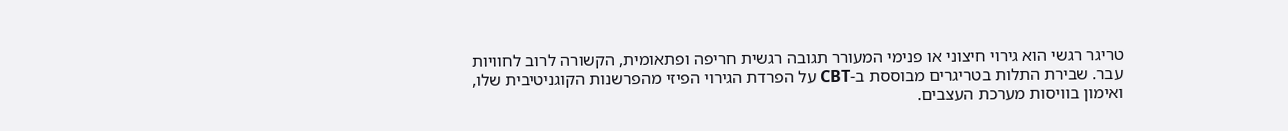טריגר רגשי הוא גירוי חיצוני או פנימי המעורר תגובה רגשית חריפה ופתאומית, הקשורה לרוב לחוויות עבר. שבירת התלות בטריגרים מבוססת ב-CBT על הפרדת הגירוי הפיזי מהפרשנות הקוגניטיבית שלו, ואימון בוויסות מערכת העצבים.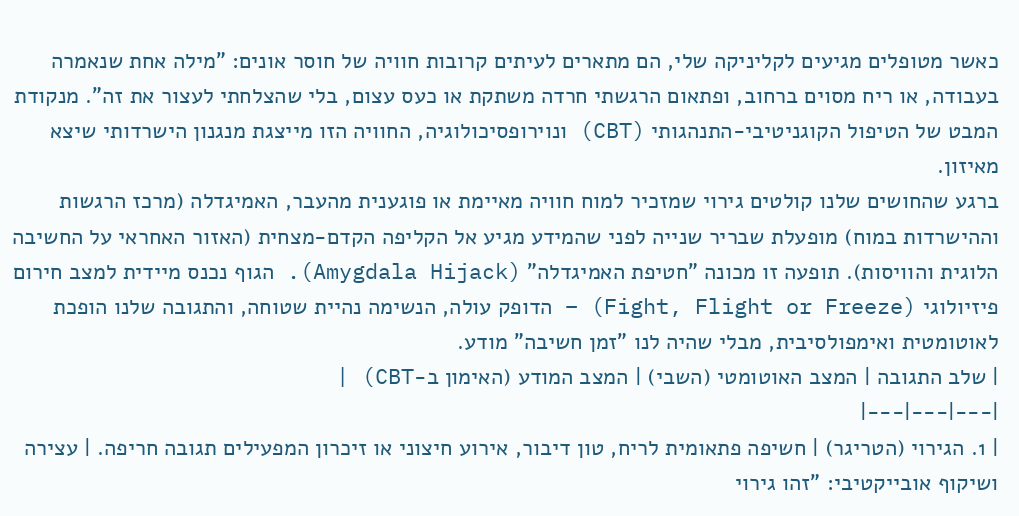כאשר מטופלים מגיעים לקליניקה שלי, הם מתארים לעיתים קרובות חוויה של חוסר אונים: "מילה אחת שנאמרה בעבודה, או ריח מסוים ברחוב, ופתאום הרגשתי חרדה משתקת או כעס עצום, בלי שהצלחתי לעצור את זה". מנקודת המבט של הטיפול הקוגניטיבי-התנהגותי (CBT) ונוירופסיכולוגיה, החוויה הזו מייצגת מנגנון הישרדותי שיצא מאיזון.
ברגע שהחושים שלנו קולטים גירוי שמזכיר למוח חוויה מאיימת או פוגענית מהעבר, האמיגדלה (מרכז הרגשות וההישרדות במוח) מופעלת שבריר שנייה לפני שהמידע מגיע אל הקליפה הקדם-מצחית (האזור האחראי על החשיבה הלוגית והוויסות). תופעה זו מכונה "חטיפת האמיגדלה" (Amygdala Hijack). הגוף נכנס מיידית למצב חירום פיזיולוגי (Fight, Flight or Freeze) – הדופק עולה, הנשימה נהיית שטוחה, והתגובה שלנו הופכת לאוטומטית ואימפולסיבית, מבלי שהיה לנו "זמן חשיבה" מודע.
| שלב התגובה | המצב האוטומטי (השבי) | המצב המודע (האימון ב-CBT) |
|---|---|---|
| 1. הגירוי (הטריגר) | חשיפה פתאומית לריח, טון דיבור, אירוע חיצוני או זיכרון המפעילים תגובה חריפה. | עצירה ושיקוף אובייקטיבי: "זהו גירוי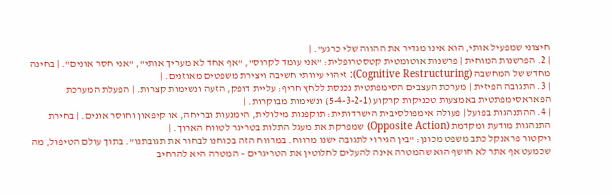חיצוני שמפעיל אותי, הוא אינו מגדיר את ההווה שלי כרגע". |
| 2. הפרשנות המוחית | פרשנות אוטומטית קטסטרופלית: "אני עומד לקרוס", "אף אחד לא מעריך אותי", "אני חסר אונים". | בחינה מחדש של המחשבה (Cognitive Restructuring): זיהוי עיוותי חשיבה ויצירת משפטים מאוזנים. |
| 3. התגובה הפיזית | מערכת העצבים הסימפתטית נכנסת ללחץ חריף: עליית דופק, הזעה ונשימות קצרות. | הפעלת המערכת הפאראסימפתטית באמצעות טכניקות קרקוע (5-4-3-2-1) ונשימות מבוקרות. |
| 4. ההתנהגות בפועל | פעולה אימפולסיבית הישרדותית: תוקפנות מילולית, הימנעות ובריחה, או קיפאון וחוסר אונים. | בחירת התנהגות מודעת ומקדמת (Opposite Action) שמפרקת את מעגל התלות בטריגר לטווח הארוך. |
ויקטור פראנקל כתב משפט מכונן: "בין הגירוי לתגובה ישנו מרווח. במרווח הזה בכוחנו לבחור את תגובתנו". בתוך עולם הטיפול, מה שכמעט אף אתר לא חושף הוא שהמטרה אינה להעלים לחלוטין את הטריגרים – המטרה היא להרחיב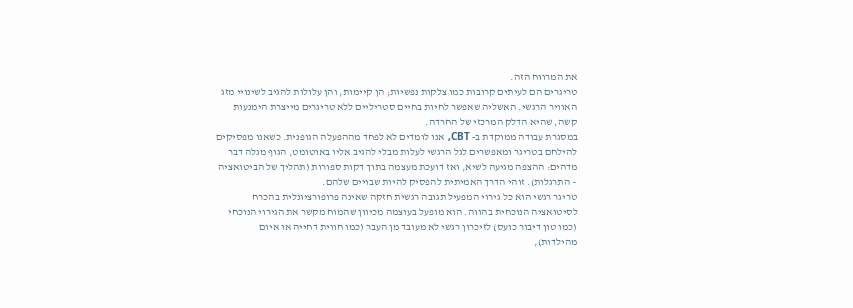את המרווח הזה.
טריגרים הם לעיתים קרובות כמו צלקות נפשיות; הן קיימות, והן עלולות להגיב לשינויי מזג האוויר הרגשי. האשליה שאפשר לחיות בחיים סטריליים ללא טריגרים מייצרת הימנעות קשה, שהיא הדלק המרכזי של החרדה.
במסגרת עבודה ממוקדת ב- CBT, אנו לומדים לא לפחד מההפעלה הגופנית. כשאנו מפסיקים להילחם בטריגר ומאפשרים לגל הרגשי לעלות מבלי להגיב אליו באוטומט, הגוף מגלה דבר מדהים: ההצפה מגיעה לשיא, ואז דועכת מעצמה בתוך דקות ספורות (תהליך של הביטואציה – התרגלות). זוהי הדרך האמיתית להפסיק להיות שבויים שלהם.
טריגר רגשי הוא כל גירוי המפעיל תגובה רגשית חזקה שאינה פרופורציונלית בהכרח לסיטואציה הנוכחית בהווה. הוא מופעל בעוצמה מכיוון שהמוח מקשר את הגירוי הנוכחי (כמו טון דיבור כועס) לזיכרון רגשי לא מעובד מן העבר (כמו חווית דחייה או איום מהילדות),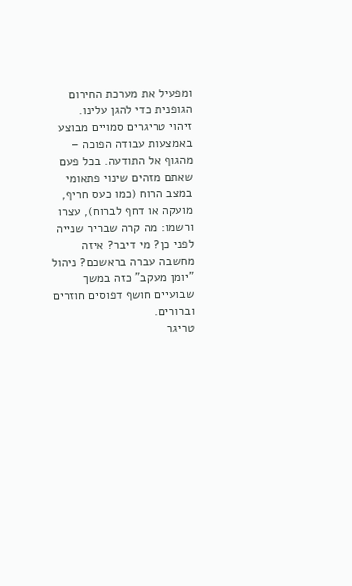ומפעיל את מערכת החירום הגופנית כדי להגן עלינו.
זיהוי טריגרים סמויים מבוצע באמצעות עבודה הפוכה – מהגוף אל התודעה. בכל פעם שאתם מזהים שינוי פתאומי במצב הרוח (כמו כעס חריף, מועקה או דחף לברוח), עצרו ורשמו: מה קרה שבריר שנייה לפני כן? מי דיבר? איזה מחשבה עברה בראשכם? ניהול "יומן מעקב" כזה במשך שבועיים חושף דפוסים חוזרים וברורים.
טריגר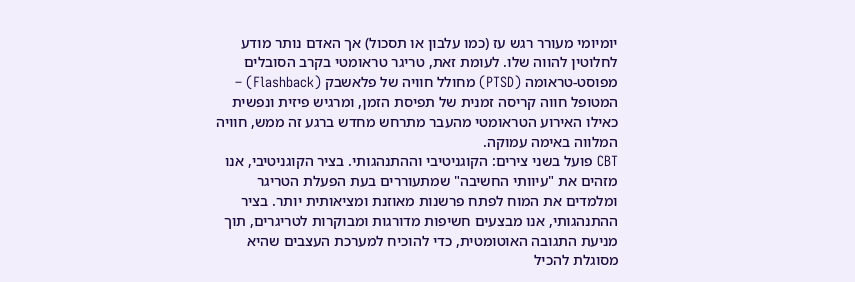יומיומי מעורר רגש עז (כמו עלבון או תסכול) אך האדם נותר מודע לחלוטין להווה שלו. לעומת זאת, טריגר טראומטי בקרב הסובלים מפוסט-טראומה (PTSD) מחולל חוויה של פלאשבק (Flashback) – המטופל חווה קריסה זמנית של תפיסת הזמן, ומרגיש פיזית ונפשית כאילו האירוע הטראומטי מהעבר מתרחש מחדש ברגע זה ממש, חוויה המלווה באימה עמוקה.
CBT פועל בשני צירים: הקוגניטיבי וההתנהגותי. בציר הקוגניטיבי, אנו מזהים את "עיוותי החשיבה" שמתעוררים בעת הפעלת הטריגר ומלמדים את המוח לפתח פרשנות מאוזנת ומציאותית יותר. בציר ההתנהגותי, אנו מבצעים חשיפות מדורגות ומבוקרות לטריגרים, תוך מניעת התגובה האוטומטית, כדי להוכיח למערכת העצבים שהיא מסוגלת להכיל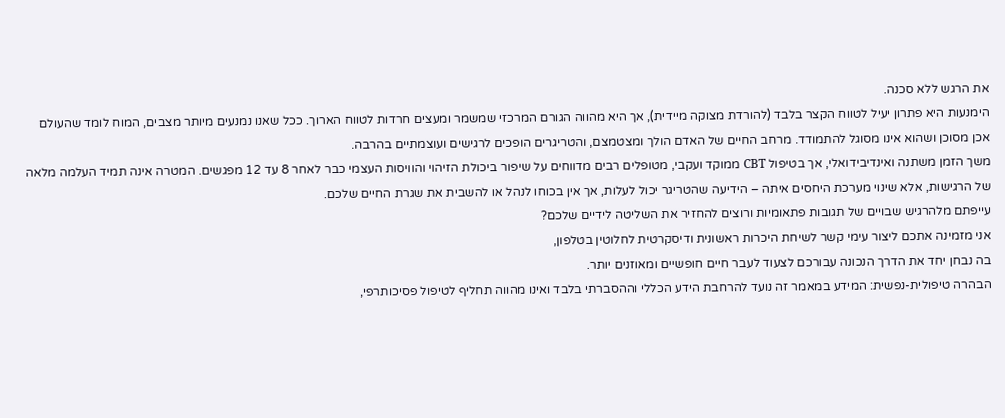את הרגש ללא סכנה.
הימנעות היא פתרון יעיל לטווח הקצר בלבד (להורדת מצוקה מיידית), אך היא מהווה הגורם המרכזי שמשמר ומעצים חרדות לטווח הארוך. ככל שאנו נמנעים מיותר מצבים, המוח לומד שהעולם אכן מסוכן ושהוא אינו מסוגל להתמודד. מרחב החיים של האדם הולך ומצטמצם, והטריגרים הופכים לרגישים ועוצמתיים בהרבה.
משך הזמן משתנה ואינדיבידואלי, אך בטיפול CBT ממוקד ועקבי, מטופלים רבים מדווחים על שיפור ביכולת הזיהוי והוויסות העצמי כבר לאחר 8 עד 12 מפגשים. המטרה אינה תמיד העלמה מלאה של הרגישות, אלא שינוי מערכת היחסים איתה – הידיעה שהטריגר יכול לעלות, אך אין בכוחו לנהל או להשבית את שגרת החיים שלכם.
עייפתם מלהרגיש שבויים של תגובות פתאומיות ורוצים להחזיר את השליטה לידיים שלכם?
אני מזמינה אתכם ליצור עימי קשר לשיחת היכרות ראשונית ודיסקרטית לחלוטין בטלפון,
בה נבחן יחד את הדרך הנכונה עבורכם לצעוד לעבר חיים חופשיים ומאוזנים יותר.
הבהרה טיפולית-נפשית: המידע במאמר זה נועד להרחבת הידע הכללי וההסברתי בלבד ואינו מהווה תחליף לטיפול פסיכותרפי,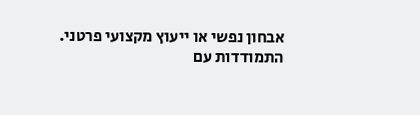אבחון נפשי או ייעוץ מקצועי פרטני. התמודדות עם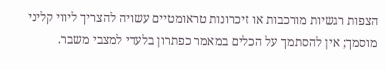הצפות רגשיות מורכבות או זיכרונות טראומטיים עשויה להצריך ליווי קליני מוסמך; אין להסתמך על הכלים במאמר כפתרון בלעדי למצבי משבר.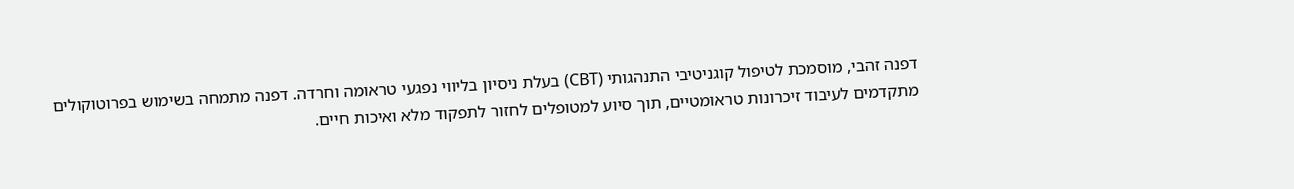דפנה זהבי, מוסמכת לטיפול קוגניטיבי התנהגותי (CBT) בעלת ניסיון בליווי נפגעי טראומה וחרדה. דפנה מתמחה בשימוש בפרוטוקולים מתקדמים לעיבוד זיכרונות טראומטיים, תוך סיוע למטופלים לחזור לתפקוד מלא ואיכות חיים.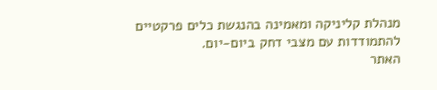מנהלת קליניקה ומאמינה בהנגשת כלים פרקטיים להתמודדות עם מצבי דחק ביום-יום.
האתר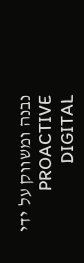נבנה ומשווק על ידי PROACTIVE DIGITAL